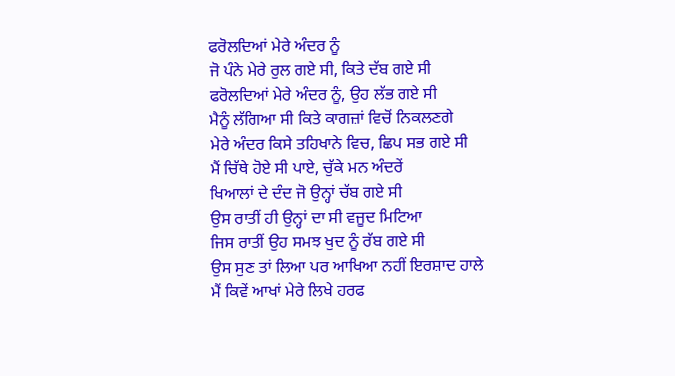ਫਰੋਲਦਿਆਂ ਮੇਰੇ ਅੰਦਰ ਨੂੰ
ਜੋ ਪੰਨੇ ਮੇਰੇ ਰੁਲ ਗਏ ਸੀ, ਕਿਤੇ ਦੱਬ ਗਏ ਸੀ
ਫਰੋਲਦਿਆਂ ਮੇਰੇ ਅੰਦਰ ਨੂੰ, ਉਹ ਲੱਭ ਗਏ ਸੀ
ਮੈਨੂੰ ਲੱਗਿਆ ਸੀ ਕਿਤੇ ਕਾਗਜ਼ਾਂ ਵਿਚੋਂ ਨਿਕਲਣਗੇ
ਮੇਰੇ ਅੰਦਰ ਕਿਸੇ ਤਹਿਖਾਨੇ ਵਿਚ, ਛਿਪ ਸਭ ਗਏ ਸੀ
ਮੈਂ ਚਿੱਥੇ ਹੋਏ ਸੀ ਪਾਏ, ਚੁੱਕੇ ਮਨ ਅੰਦਰੇਂ
ਖਿਆਲਾਂ ਦੇ ਦੰਦ ਜੋ ਉਨ੍ਹਾਂ ਚੱਬ ਗਏ ਸੀ
ਉਸ ਰਾਤੀਂ ਹੀ ਉਨ੍ਹਾਂ ਦਾ ਸੀ ਵਜੂਦ ਮਿਟਿਆ
ਜਿਸ ਰਾਤੀਂ ਉਹ ਸਮਝ ਖੁਦ ਨੂੰ ਰੱਬ ਗਏ ਸੀ
ਉਸ ਸੁਣ ਤਾਂ ਲਿਆ ਪਰ ਆਖਿਆ ਨਹੀਂ ਇਰਸ਼ਾਦ ਹਾਲੇ
ਮੈਂ ਕਿਵੇਂ ਆਖਾਂ ਮੇਰੇ ਲਿਖੇ ਹਰਫ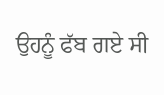ਉਹਨੂੰ ਫੱਬ ਗਏ ਸੀ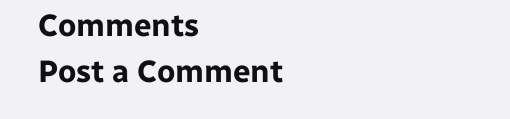Comments
Post a Comment